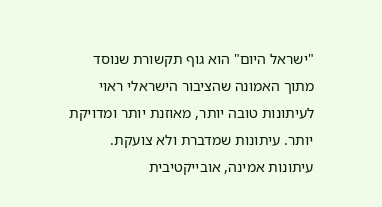"ישראל היום" הוא גוף תקשורת שנוסד מתוך האמונה שהציבור הישראלי ראוי לעיתונות טובה יותר, מאוזנת יותר ומדויקת יותר. עיתונות שמדברת ולא צועקת. עיתונות אמינה, אובייקטיבית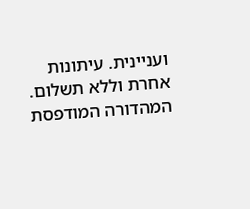ועניינית. עיתונות אחרת וללא תשלום. המהדורה המודפסת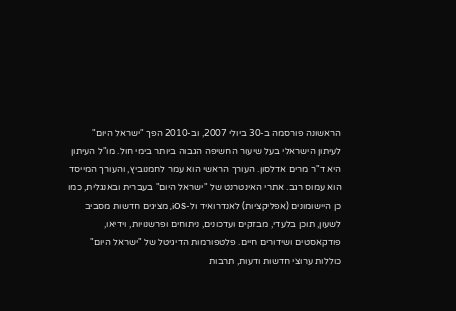הראשונה פורסמה ב-30 ביולי 2007, וב-2010 הפך "ישראל היום" לעיתון הישראלי בעל שיעור החשיפה הגבוה ביותר בימי חול. מו"ל העיתון היא ד"ר מרים אדלסון. העורך הראשי הוא עמר לחמנוביץ, והעורך המייסד הוא עמוס רגב. אתרי האינטרנט של "ישראל היום" בעברית ובאנגלית, כמו כן היישומונים (אפליקציות) לאנדרואיד ול-iOS, מציגים חדשות מסביב לשעון, תוכן בלעדי, מבזקים ועדכונים, ניתוחים ופרשנויות, וידיאו, פודקאסטים ושידורים חיים. פלטפורמות הדיגיטל של "ישראל היום" כוללות ערוצי חדשות ודעות, תרבות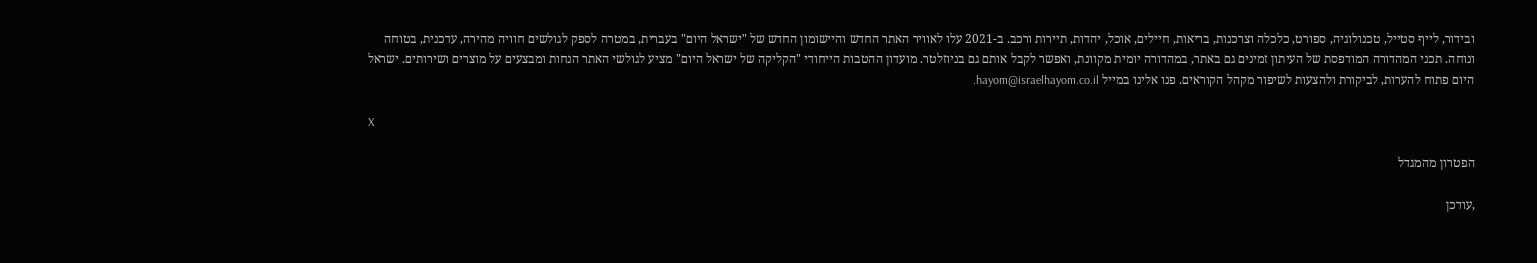ובידור, לייף סטייל, טכנולוגיה, ספורט, כלכלה וצרכנות, בריאות, חיילים, אוכל, יהדות, תיירות ורכב. ב-2021 עלו לאוויר האתר החדש והיישומון החדש של "ישראל היום" בעברית, במטרה לספק לגולשים חוויה מהירה, עדכנית, בטוחה ונוחה. תכני המהדורה המודפסת של העיתון זמינים גם באתר, במהדורה יומית מקוונת, ואפשר לקבל אותם גם בניוזלטר. מועדון ההטבות הייחודי "הקליקה של ישראל היום" מציע לגולשי האתר הנחות ומבצעים על מוצרים ושירותים. ישראל היום פתוח להערות, לביקורת ולהצעות לשיפור מקהל הקוראים. פנו אלינו במייל hayom@israelhayom.co.il.

X

הפטרון מהמגדל

,עודכן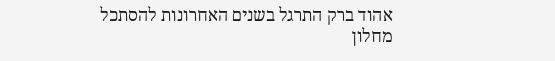אהוד ברק התרגל בשנים האחרונות להסתכל מחלון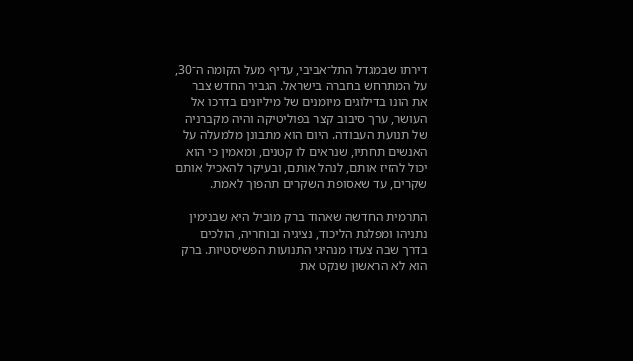דירתו שבמגדל התל־אביבי, עדיף מעל הקומה ה־30, על המתרחש בחברה בישראל. הגביר החדש צבר את הונו בדילוגים מיומנים של מיליונים בדרכו אל העושר, ערך סיבוב קצר בפוליטיקה והיה מקברניה של תנועת העבודה. היום הוא מתבונן מלמעלה על האנשים תחתיו, שנראים לו קטנים, ומאמין כי הוא יכול להזיז אותם, לנהל אותם, ובעיקר להאכיל אותם שקרים, עד שאסופת השקרים תהפוך לאמת.

התרמית החדשה שאהוד ברק מוביל היא שבנימין נתניהו ומפלגת הליכוד, נציגיה ובוחריה, הולכים בדרך שבה צעדו מנהיגי התנועות הפשיסטיות. ברק הוא לא הראשון שנקט את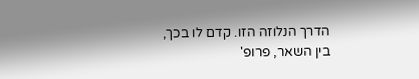הדרך הנלוזה הזו. קדם לו בכך, בין השאר, פרופ'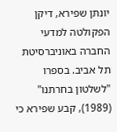יונתן שפירא, דיקן הפקולטה למדעי החברה באוניברסיטת תל אביב. בספרו "לשלטון בחרתנו" (1989), קבע שפירא כי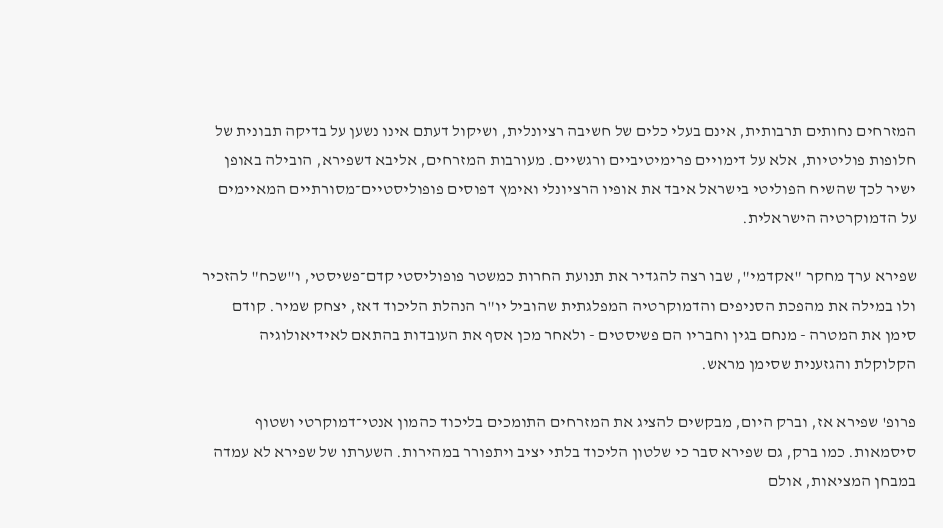המזרחים נחותים תרבותית, אינם בעלי כלים של חשיבה רציונלית, ושיקול דעתם אינו נשען על בדיקה תבונית של חלופות פוליטיות, אלא על דימויים פרימיטיביים ורגשיים. מעורבות המזרחים, אליבא דשפירא, הובילה באופן ישיר לכך שהשיח הפוליטי בישראל איבד את אופיו הרציונלי ואימץ דפוסים פופוליסטיים־מסורתיים המאיימים על הדמוקרטיה הישראלית.

שפירא ערך מחקר "אקדמי", שבו רצה להגדיר את תנועת החרות כמשטר פופוליסטי קדם־פשיסטי, ו"שכח" להזכיר ולו במילה את מהפכת הסניפים והדמוקרטיה המפלגתית שהוביל יו"ר הנהלת הליכוד דאז, יצחק שמיר. קודם סימן את המטרה - מנחם בגין וחבריו הם פשיסטים - ולאחר מכן אסף את העובדות בהתאם לאידיאולוגיה הקלוקלת והגזענית שסימן מראש.

פרופ' שפירא אז, וברק היום, מבקשים להציג את המזרחים התומכים בליכוד כהמון אנטי־דמוקרטי ושטוף סיסמאות. כמו ברק, גם שפירא סבר כי שלטון הליכוד בלתי יציב ויתפורר במהירות. השערתו של שפירא לא עמדה במבחן המציאות, אולם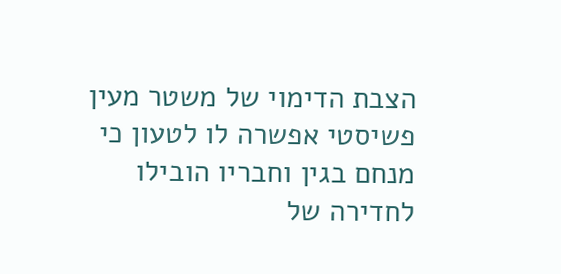הצבת הדימוי של משטר מעין פשיסטי אפשרה לו לטעון כי מנחם בגין וחבריו הובילו לחדירה של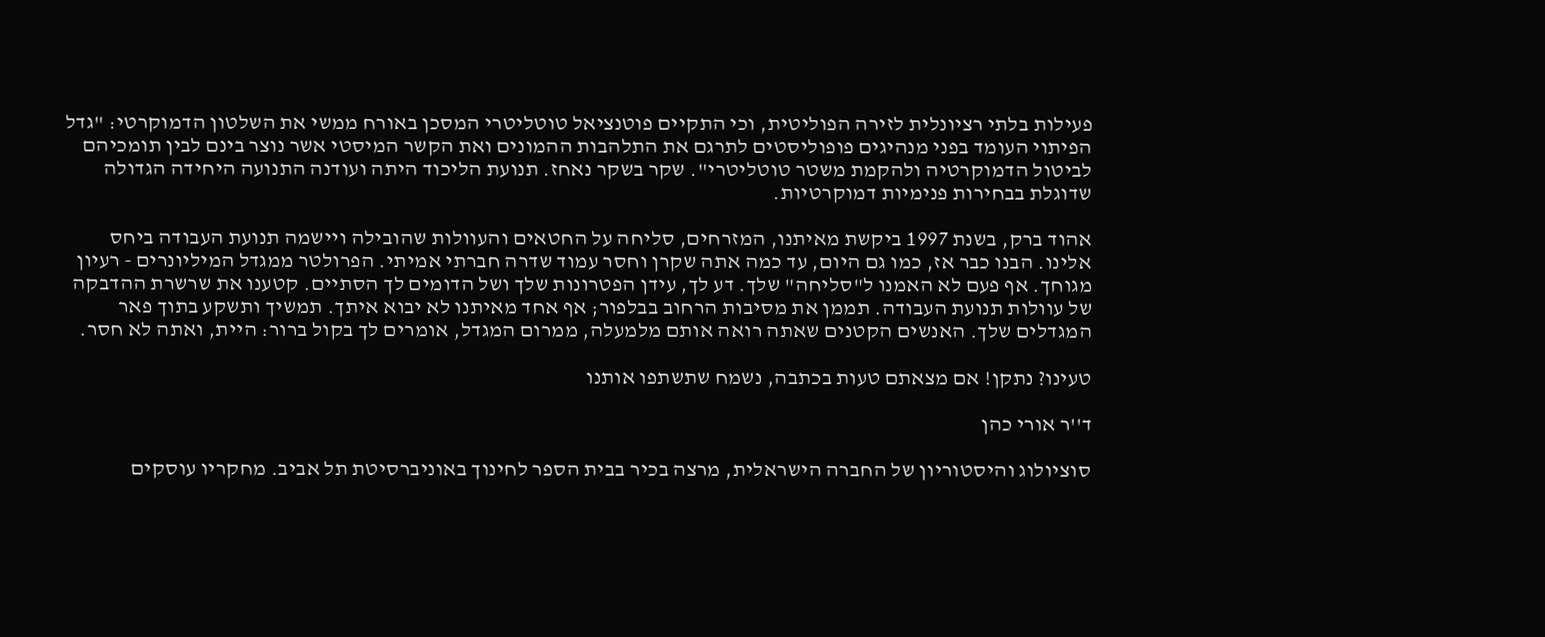פעילות בלתי רציונלית לזירה הפוליטית, וכי התקיים פוטנציאל טוטליטרי המסכן באורח ממשי את השלטון הדמוקרטי: "גדל הפיתוי העומד בפני מנהיגים פופוליסטים לתרגם את התלהבות ההמונים ואת הקשר המיסטי אשר נוצר בינם לבין תומכיהם לביטול הדמוקרטיה ולהקמת משטר טוטליטרי". שקר בשקר נאחז. תנועת הליכוד היתה ועודנה התנועה היחידה הגדולה שדוגלת בבחירות פנימיות דמוקרטיות.

אהוד ברק, בשנת 1997 ביקשת מאיתנו, המזרחים, סליחה על החטאים והעוולות שהובילה ויישמה תנועת העבודה ביחס אלינו. הבנו כבר אז, כמו גם היום, עד כמה אתה שקרן וחסר עמוד שדרה חברתי אמיתי. הפרולטר ממגדל המיליונרים - רעיון מגוחך. אף פעם לא האמנו ל"סליחה" שלך. דע לך, עידן הפטרונות שלך ושל הדומים לך הסתיים. קטענו את שרשרת ההדבקה של עוולות תנועת העבודה. תממן את מסיבות הרחוב בבלפור; אף אחד מאיתנו לא יבוא איתך. תמשיך ותשקע בתוך פאר המגדלים שלך. האנשים הקטנים שאתה רואה אותם מלמעלה, ממרום המגדל, אומרים לך בקול ברור: היית, ואתה לא חסר.

טעינו? נתקן! אם מצאתם טעות בכתבה, נשמח שתשתפו אותנו

ד''ר אורי כהן

סוציולוג והיסטוריון של החברה הישראלית, מרצה בכיר בבית הספר לחינוך באוניברסיטת תל אביב. מחקריו עוסקים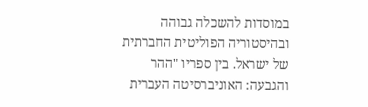במוסדות להשכלה גבוהה ובהיסטוריה הפוליטית החברתית של ישראל. בין ספריו "ההר והגבעה: האוניברסיטה העברית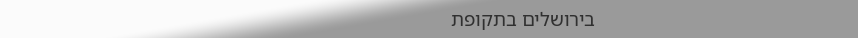בירושלים בתקופת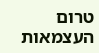טרום העצמאות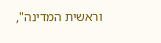וראשית המדינה",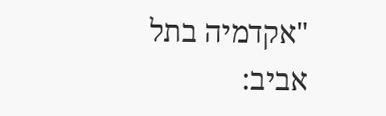"אקדמיה בתל אביב: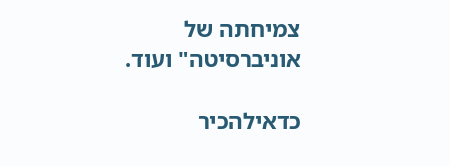צמיחתה של אוניברסיטה" ועוד.

כדאילהכיר